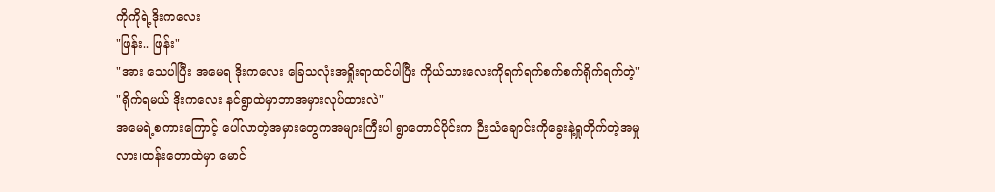ကိုကိုရဲ့ဒိုးကလေး
"ဖြန်း.. ဖြန်း"
"အား သေပါပြီး အမေရ ဒိုးကလေး ခြေသလုံးအရှိုးရာထင်ပါပြီး ကိုယ်သားလေးကိုရက်ရက်စက်စက်ရိုက်ရက်တဲ့"
"ရိုက်ရမယ် ဒိုးကလေး နင်ရွာထဲမှာဘာအမှားလုပ်ထားလဲ"
အမေရဲ့စကားကြောင့် ပေါ်လာတဲ့အမှားတွေကအများကြီးပါ ရွာတောင်ပိုင်းက ဉီးသံချောင်းကိုခွေးနဲ့ရှုတိုက်တဲ့အမှုလား၊ထန်းတောထဲမှာ မောင်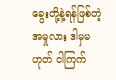ခွေးတို့နဲ့ရန်ဖြစ်တဲ့အမှုလား ဒါမှမဟုတ် ငါကြက်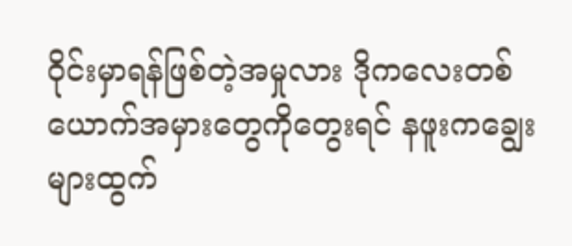ဝိုင်းမှာရန်ဖြစ်တဲ့အမှုလား ဒိုကလေးတစ်ယောက်အမှားတွေကိုတွေးရင် နဖူးကချွေးများထွက်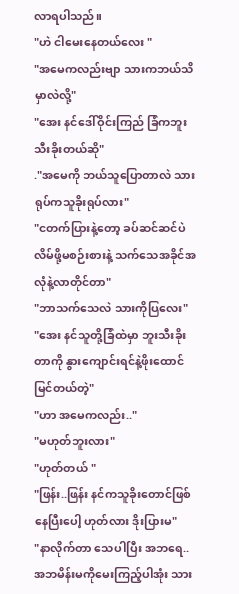လာရပါသည်။
"ဟဲ ငါမေးနေတယ်လေး "
"အမေကလည်းဗျာ သားကဘယ်သိမှာလဲလို့"
"အေး နင်ဒေါ်ဝိုင်းကြည် ခြံကဘူးသီးခိုးတယ်ဆို"
."အမေကို ဘယ်သူပြောတာလဲ သားရုပ်ကသူခိုးရုပ်လား"
"ငတက်ပြားနဲ့တော့ ခပ်ဆင်ဆင်ပဲ လိမ်ဖို့မစဉ်းစားနဲ့ သက်သေအခိုင်အလုံနဲ့လာတိုင်တာ"
"ဘာသက်သေလဲ သားကိုပြလေး"
"အေး နင်သူတို့ခြံထဲမှာ ဘူးသီးခိုးတာကို နွားကျောင်းရင်နဲ့ဖိုးထောင် မြင်တယ်တဲ့"
"ဟာ အမေကလည်း.."
"မဟုတ်ဘူးလား"
"ဟုတ်တယ် "
"ဖြန်း..ဖြန်း နင်ကသူခိုးတောင်ဖြစ်နေပြီးပေါ့ ဟုတ်လား ဒိုးပြားမ"
"နာလိုက်တာ သေပါပြီး အဘရေ..အဘမိန်းမကိုမေးကြည့်ပါအုံး သား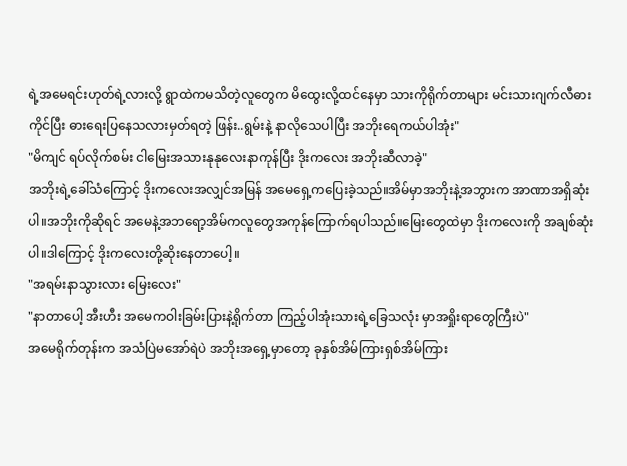ရဲ့အမေရင်းဟုတ်ရဲ့လားလို့ ရွာထဲကမသိတဲ့လူတွေက မိထွေးလို့ထင်နေမှာ သားကိုရိုက်တာများ မင်းသားဂျက်လီဓားကိုင်ပြီး ဓားရေးပြနေသလားမှတ်ရတဲ့ ဖြန်း..ရွမ်းနဲ့ နာလိုသေပါပြီး အဘိုးရေကယ်ပါအုံး"
"မိကျင် ရပ်လိုက်စမ်း ငါမြေးအသားနုနုလေးနာကုန်ပြီး ဒိုးကလေး အဘိုးဆီလာခဲ့"
အဘိုးရဲ့ခေါ်သံကြောင့် ဒိုးကလေးအလျှင်အမြန် အမေရှေ့ကပြေးခဲ့သည်။အိမ်မှာအဘိုးနဲ့အဘွားက အာဏာအရှိဆုံးပါ။အဘိုးကိုဆိုရင် အမေနဲ့အဘရော့အိမ်ကလူတွေအကုန်ကြောက်ရပါသည်။မြေးတွေထဲမှာ ဒိုးကလေးကို အချစ်ဆုံးပါ။ဒါကြောင့် ဒိုးကလေးတို့ဆိုးနေတာပေါ့။
"အရမ်းနာသွားလား မြေးလေး"
"နာတာပေါ့ အီးဟီး အမေကဝါးခြမ်းပြားနဲ့ရိုက်တာ ကြည့်ပါအုံးသားရဲ့ခြေသလုံး မှာအရှိုးရာတွေကြီးပဲ"
အမေရိုက်တုန်းက အသံပြဲမအော်ရဲပဲ အဘိုးအရှေ့မှာတော့ ခုနှစ်အိမ်ကြားရှစ်အိမ်ကြား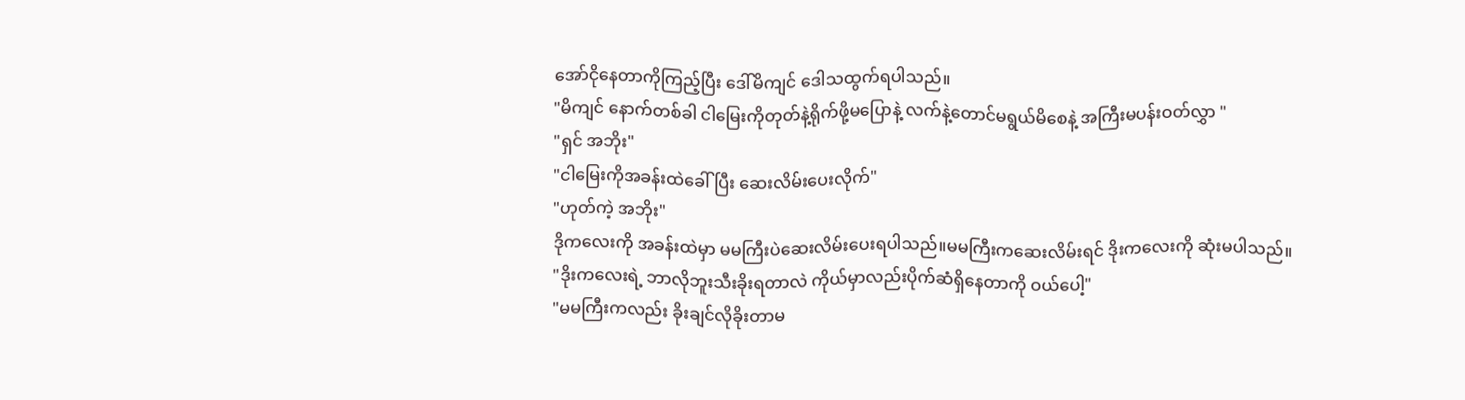အော်ငိုနေတာကိုကြည့်ပြီး ဒေါ်မိကျင် ဒေါသထွက်ရပါသည်။
"မိကျင် နောက်တစ်ခါ ငါမြေးကိုတုတ်နဲ့ရိုက်ဖို့မပြောနဲ့ လက်နဲ့တောင်မရွယ်မိစေနဲ့ အကြီးမပန်းဝတ်လွှာ "
"ရှင် အဘိုး"
"ငါမြေးကိုအခန်းထဲခေါ်ပြီး ဆေးလိမ်းပေးလိုက်"
"ဟုတ်ကဲ့ အဘိုး"
ဒိုကလေးကို အခန်းထဲမှာ မမကြီးပဲဆေးလိမ်းပေးရပါသည်။မမကြီးကဆေးလိမ်းရင် ဒိုးကလေးကို ဆုံးမပါသည်။
"ဒိုးကလေးရဲ့ ဘာလိုဘူးသီးခိုးရတာလဲ ကိုယ်မှာလည်းပိုက်ဆံရှိနေတာကို ဝယ်ပေါ့"
"မမကြီးကလည်း ခိုးချင်လိုခိုးတာမ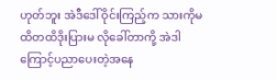ဟုတ်ဘူး အဲဒီဒေါ်ဝိုင်းကြည့်က သားကိုမထိတထိဒိုးပြားမ လိုခေါ်တာကို့ အဲဒါကြောင့်ပညာပေးတဲ့အနေ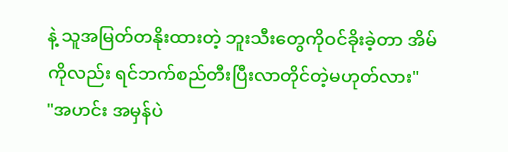နဲ့ သူအမြတ်တနိုးထားတဲ့ ဘူးသီးတွေကိုဝင်ခိုးခဲ့တာ အိမ်ကိုလည်း ရင်ဘက်စည်တီးပြီးလာတိုင်တဲ့မဟုတ်လား"
"အဟင်း အမှန်ပဲ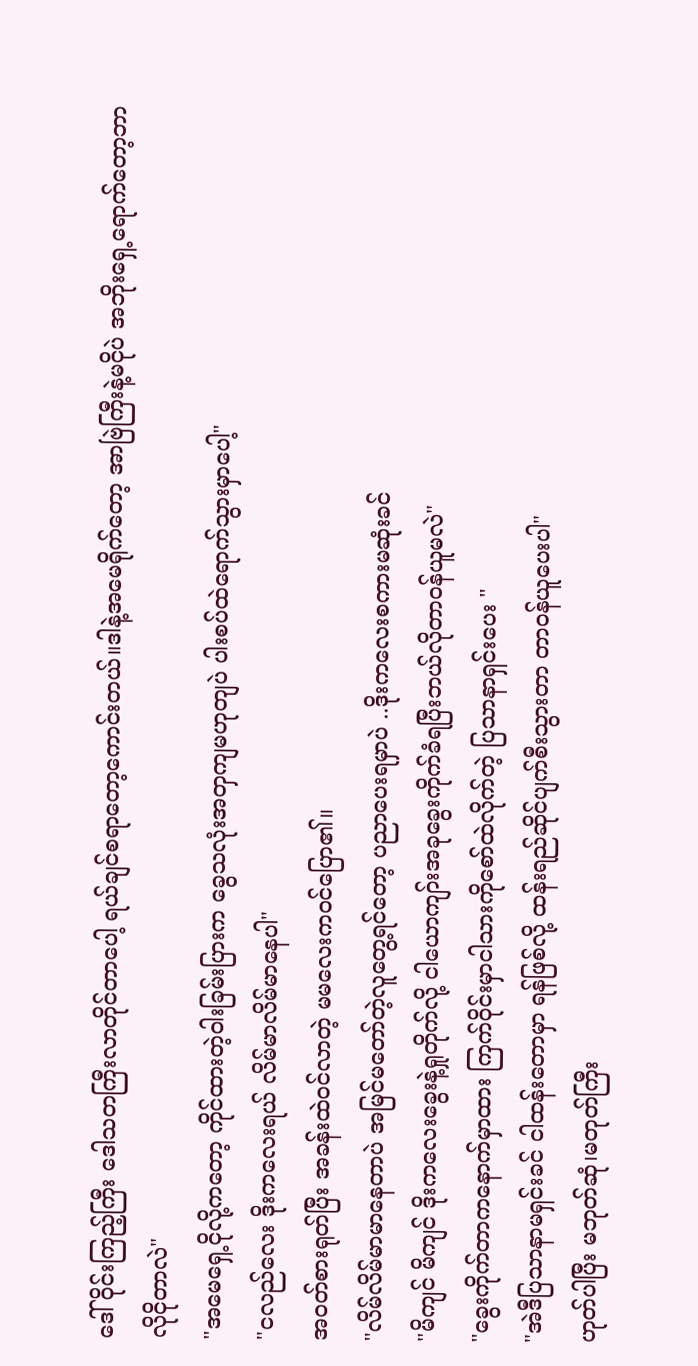ဒေါ်ဝိုင်းကြည့်ကြီး ဒေါသတကြီးလာတိုင်တာပေါ့ ရယ်ချင်စရာတော့ကောင်းတယ်။ဒါနဲ့အမေရိုက်တော့ အာဗြဲကြီးနဲ့မငိုပဲ အဘိုးရှေ့ရောက်တော့ဘာလိုငိုတာလဲ"
"အမေရှေ့ငိုလို့ကတော့ ကိုင်ထားတဲ့ဝါးခြမ်းပြားက ခွေသလုံးအတှကျမဟုတျပဲ ပါးစပ်ထဲရောက်သွားမှာပေါ့"
"ငလည်လေး ဒိုးကလေးရယ် လိမ်မာလိမ်မာနေပါ"
အဝတ်စားရုတ်ပြီး အခန်းထဲဝင်လာတဲ့ မမလေးကဝင်ပြော၏။
"လိမ်လိမ်မာမာနေတာပဲ အမြင်မတော်တဲ့လူတွေ့ရင်တော့ ပညာပေးရမှာပဲ ..ဒိုးကလေးစကားမဆုံးခင်
"မိကျင် မိကျင် ဒိုးကလေးခွေးနဲ့ရှုတိုက်လို့ ငါယောကျာ်းအခုခွေးကိုက်ခံရပြီးဘယ်လိုတာဝန်ယူမလဲ"
"ခွေးကိုက်တာကနောက်မှာထား ကြက်ဝိုင်းမှာငါသားကိုစော်ထဲလိုက်တဲ့ ပြသာနာရှင်းပေး "
"အဲဒီပြသာနာမရှင်းခင် ငါထန်းတောမှာ ရန်ဖြစ်လို့ ထန်းရည်ဆိုင်ပျက်စီးသွားတာ တာဝန်ယူပေးပါ"
ဟုတ်ပါပြီး မဘုတ်ဆုံ၊မတုတ်ကြီး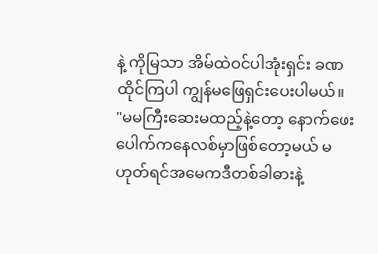နဲ့ ကိုမြသာ အိမ်ထဲဝင်ပါအုံးရှင်း ခဏထိုင်ကြပါ ကျွန်မဖြေရှင်းပေးပါမယ်။
"မမကြီးဆေးမထည့်နဲ့တော့ နောက်ဖေးပေါက်ကနေလစ်မှာဖြစ်တော့မယ် မဟုတ်ရင်အမေကဒီတစ်ခါဓားနဲ့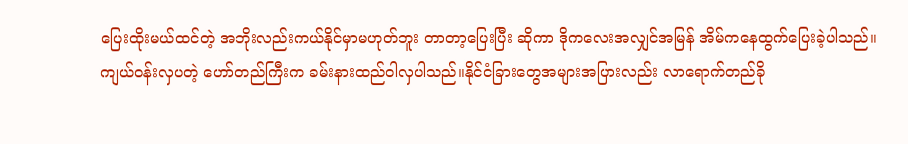ပြေးထိုးမယ်ထင်တဲ့ အဘိုးလည်းကယ်နိုင်မှာမဟုတ်ဘူး တာတာ့ပြေးပြီး ဆိုကာ ဒိုကလေးအလျှင်အမြန် အိမ်ကနေထွက်ပြေးခဲ့ပါသည်။
ကျယ်ဝန်းလှပတဲ့ ဟော်တည်ကြီးက ခမ်းနားထည်ဝါလှပါသည်။နိုင်ငံခြားတွေအများအပြားလည်း လာရောက်တည်ခို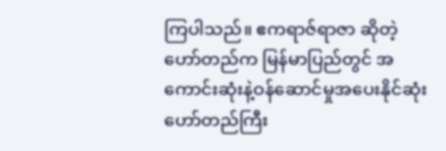ကြပါသည်။ ဧကရာဇ်ရာဇာ ဆိုတဲ့ဟော်တည်က မြန်မာပြည်တွင် အကောင်းဆုံးနဲ့ဝန်ဆောင်မှုအပေးနိုင်ဆုံးဟော်တည်ကြီး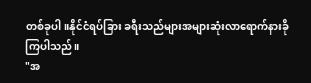တစ်ခုပါ။နိုင်ငံရပ်ခြား ခရီးသည်များအများဆုံးလာရောက်နားခိုကြပါသည်။
"အ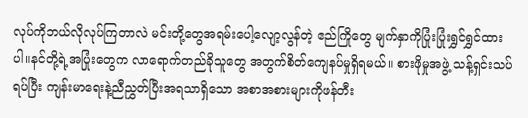လုပ်ကိုဘယ်လိုလုပ်ကြတာလဲ မင်းတို့တွေအရမ်းပေါ့လျော့လွန်တဲ့ ဧည်ကြိုတွေ မျက်နှာကိုပြုံးပြုံးရွှင်ရွှင်ထားပါ။နင်တို့ရဲ့အပြုံးတွေက လာရောက်တည်ခိုသူတွေ အတွက်စိတ်ကျေနပ်မှုရှိရမယ်။ စားဖိုမှုအဖွဲ့ သန့်ရှင်းသပ်ရပ်ပြီး ကျန်းမာရေးနဲ့ညီညွှတ်ပြီးအရသာရှိသော အစာအစားများကိုဖန်တီး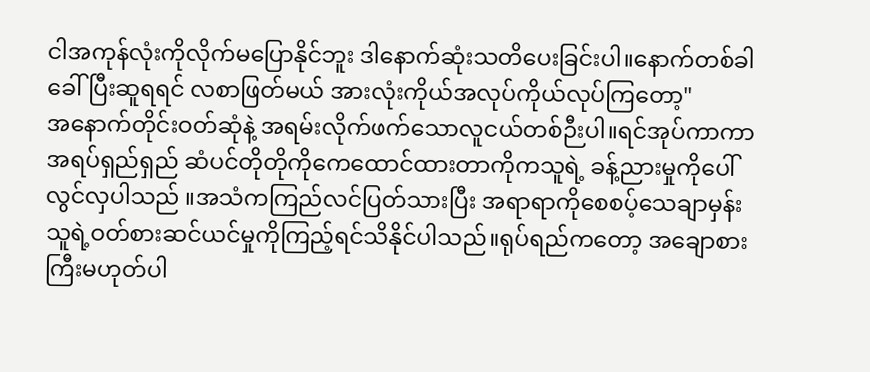ငါအကုန်လုံးကိုလိုက်မပြောနိုင်ဘူး ဒါနောက်ဆုံးသတိပေးခြင်းပါ။နောက်တစ်ခါခေါ်ပြီးဆူရရင် လစာဖြတ်မယ် အားလုံးကိုယ်အလုပ်ကိုယ်လုပ်ကြတော့"
အနောက်တိုင်းဝတ်ဆုံနဲ့ အရမ်းလိုက်ဖက်သောလူငယ်တစ်ဉီးပါ။ရင်အုပ်ကာကာ အရပ်ရှည်ရှည် ဆံပင်တိုတိုကိုကေထောင်ထားတာကိုကသူရဲ့ ခန့်ညားမှုကိုပေါ်လွင်လှပါသည် ။အသံကကြည်လင်ပြတ်သားပြီး အရာရာကိုစေစပ့်သေချာမှန်းသူရဲ့ဝတ်စားဆင်ယင်မှုကိုကြည့်ရင်သိနိုင်ပါသည်။ရုပ်ရည်ကတော့ အချောစားကြီးမဟုတ်ပါ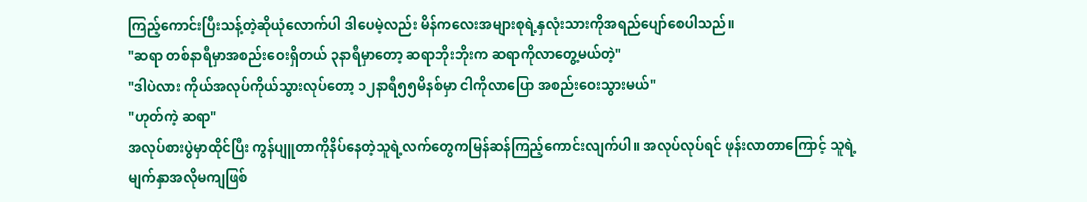ကြည့်ကောင်းပြီးသန့်တဲ့ဆိုယုံလောက်ပါ ဒါပေမဲ့လည်း မိန်ကလေးအများစုရဲ့နှလုံးသားကိုအရည်ပျော်စေပါသည်။
"ဆရာ တစ်နာရီမှာအစည်းဝေးရှိတယ် ၃နာရီမှာတော့ ဆရာဘိုးဘိုးက ဆရာကိုလာတွေ့မယ်တဲ့"
"ဒါပဲလား ကိုယ်အလုပ်ကိုယ်သွားလုပ်တော့ ၁၂နာရီ၅၅မိနစ်မှာ ငါကိုလာပြော အစည်းဝေးသွားမယ်"
"ဟုတ်ကဲ့ ဆရာ"
အလုပ်စားပွဲမှာထိုင်ပြီး ကွန်ပျူတာကိုနိပ်နေတဲ့သူရဲ့လက်တွေကမြန်ဆန်ကြည့်ကောင်းလျက်ပါ။ အလုပ်လုပ်ရင် ဖုန်းလာတာကြောင့် သူရဲ့မျက်နှာအလိုမကျဖြစ်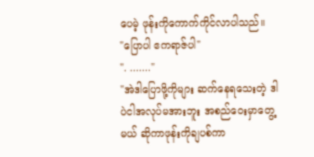ပေမဲ့ ဖုန်းကိုကောက်ကိုင်လာပါသည်။
"ပြောပါ ဧကရာဇ်ပါ"
". ......."
"အဲဒါပြောဖို့ကိုများ ဆက်နေရသေးတဲ့ ဒါပဲငါအလုပ်မအားဘူး အစည်ဝေးမှာတွေ့မယ် ဆိုကာဖုန်းကိုချပစ်ကာ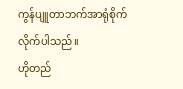ကွန်ပျူတာဘက်အာရုံစိုက်လိုက်ပါသည်။
ဟိုတည်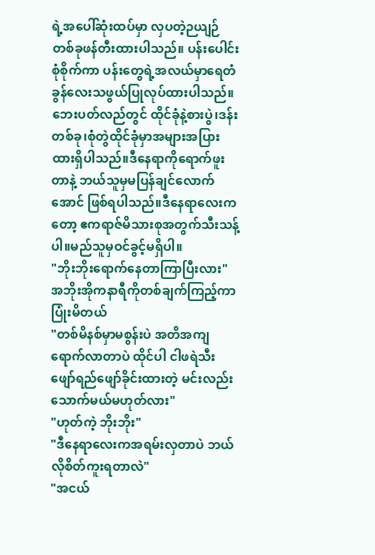ရဲ့အပေါ်ဆုံးထပ်မှာ လှပတဲ့ဉယျဉ်တစ်ခုဖန်တီးထားပါသည်။ ပန်းပေါင်းစုံစိုက်ကာ ပန်းတွေရဲ့အလယ်မှာရေတံခွန်လေးသဖွယ်ပြုလုပ်ထားပါသည်။ဘေးပတ်လည်တွင် ထိုင်ခုံနဲ့စားပွဲ၊ဒန်းတစ်ခု၊စုံတွဲထိုင်ခုံမှာအများအပြားထားရှိပါသည်။ဒီနေရာကိုရောက်ဖူးတာနဲ့ ဘယ်သူမှမပြန်ချင်လောက်အောင် ဖြစ်ရပါသည်။ဒီနေရာလေးကတော့ ဧကရာဇ်မိသားစုအတွက်သီးသန့်ပါ။မည်သူမှဝင်ခွင့်မရှိပါ။
"ဘိုးဘိုးရောက်နေတာကြာပြီးလား"
အဘိုးအိုကနာရီကိုတစ်ချက်ကြည့်ကာ ပြုံးမိတယ်
"တစ်မိနစ်မှာမစွန်းပဲ အတိအကျရောက်လာတာပဲ ထိုင်ပါ ငါဖရဲသီးဖျော်ရည်ဖျော်ခိုင်းထားတဲ့ မင်းလည်းသောက်မယ်မဟုတ်လား"
"ဟုတ်ကဲ့ ဘိုးဘိုး"
"ဒီနေရာလေးကအရမ်းလှတာပဲ ဘယ်လိုစိတ်ကူးရတာလဲ"
"အငယ်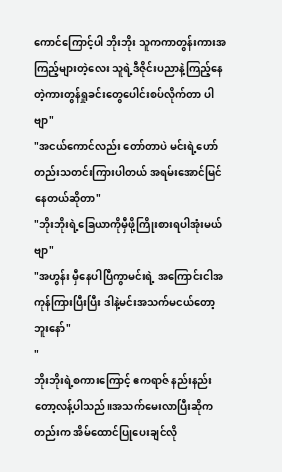ကောင်ကြောင့်ပါ ဘိုးဘိုး သူကကာတွန်းကားအကြည့်များတဲ့လေး သူရဲ့ဒီဇိုင်းပညာနဲ့ကြည့်နေတဲ့ကားတွန်ရှုခင်းတွေပေါင်းစပ်လိုက်တာ ပါဗျာ"
"အငယ်ကောင်လည်း တော်တာပဲ မင်းရဲ့ဟော်တည်းသတင်းကြားပါတယ် အရမ်းအောင်မြင်နေတယ်ဆိုတာ"
"ဘိုးဘိုးရဲ့ခြေယာကိုမှီဖို့ကြိုးစားရပါအုံးမယ်ဗျာ"
"အဟွန်း မှီနေပါပြီကွာမင်းရဲ့ အကြောင်းငါအကုန်ကြားပြီးပြီး ဒါနဲ့မင်းအသက်မငယ်တော့ဘူးနော်"
"
ဘိုးဘိုးရဲ့စကားကြောင့် ဧကရာဇ် နည်းနည်းတော့လန့်ပါသည်။အသက်မေးလာပြီးဆိုကတည်းက အိမ်ထောင်ပြုပေးချင်လို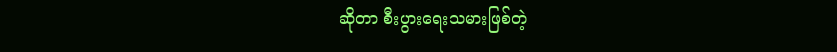ဆိုတာ စီးပွားရေးသမားဖြစ်တဲ့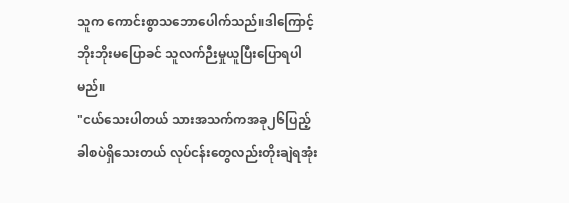သူက ကောင်းစွာသဘောပေါက်သည်။ဒါကြောင့်ဘိုးဘိုးမပြောခင် သူလက်ဉီးမှုယူပြီးပြောရပါမည်။
"ငယ်သေးပါတယ် သားအသက်ကအခု၂၆ပြည့်ခါစပဲရှိသေးတယ် လုပ်ငန်းတွေလည်းတိုးချဲရအုံး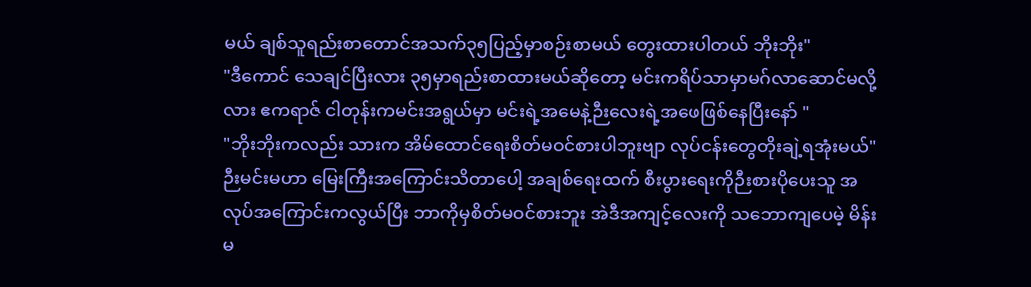မယ် ချစ်သူရည်းစာတောင်အသက်၃၅ပြည့်မှာစဉ်းစာမယ် တွေးထားပါတယ် ဘိုးဘိုး"
"ဒီကောင် သေချင်ပြီးလား ၃၅မှာရည်းစာထားမယ်ဆိုတော့ မင်းကရိပ်သာမှာမဂ်လာဆောင်မလို့လား ဧကရာဇ် ငါတုန်းကမင်းအရွယ်မှာ မင်းရဲ့အမေနဲ့ဉီးလေးရဲ့အဖေဖြစ်နေပြီးနော် "
"ဘိုးဘိုးကလည်း သားက အိမ်ထောင်ရေးစိတ်မဝင်စားပါဘူးဗျာ လုပ်ငန်းတွေတိုးချဲ့ရအုံးမယ်"
ဉီးမင်းမဟာ မြေးကြီးအကြောင်းသိတာပေါ့ အချစ်ရေးထက် စီးပွားရေးကိုဉီးစားပိုပေးသူ အလုပ်အကြောင်းကလွယ်ပြီး ဘာကိုမှစိတ်မဝင်စားဘူး အဲဒီအကျင့်လေးကို သဘောကျပေမဲ့ မိန်းမ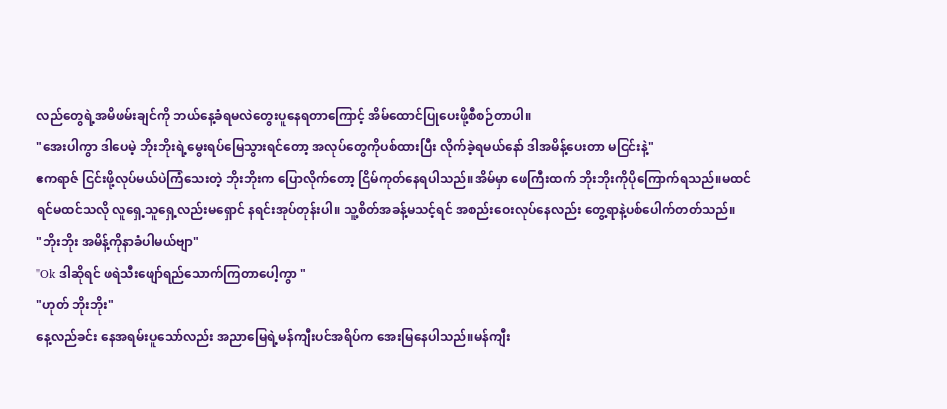လည်တွေရဲ့အမိဖမ်းချင်ကို ဘယ်နေ့ခံရမလဲတွေးပူနေရတာကြောင့် အိမ်ထောင်ပြုပေးဖို့စီစဉ်တာပါ။
"အေးပါကွာ ဒါပေမဲ့ ဘိုးဘိုးရဲ့မွေးရပ်မြေသွားရင်တော့ အလုပ်တွေကိုပစ်ထားပြီး လိုက်ခဲ့ရမယ်နော် ဒါအမိန့်ပေးတာ မငြင်းနဲ့"
ဧကရာဇ် ငြင်းဖို့လုပ်မယ်ပဲကြံသေးတဲ့ ဘိုးဘိုးက ပြောလိုက်တော့ ငြိမ်ကုတ်နေရပါသည်။အိမ်မှာ ဖေကြီးထက် ဘိုးဘိုးကိုပိုကြောက်ရသည်။မထင်ရင်မထင်သလို လူရှေ့သူရှေ့လည်းမရှောင် နရင်းအုပ်တုန်းပါ။ သူ့စိတ်အခန့်မသင့်ရင် အစည်းဝေးလုပ်နေလည်း တွေ့ရာနဲ့ပစ်ပေါက်တတ်သည်။
"ဘိုးဘိုး အမိန့်ကိုနာခံပါမယ်ဗျာ"
"Ok ဒါဆိုရင် ဖရဲသီးဖျော်ရည်သောက်ကြတာပေါ့ကွာ "
"ဟုတ် ဘိုးဘိုး"
နေ့လည်ခင်း နေအရမ်းပူသော်လည်း အညာမြေရဲ့မန်ကျီးပင်အရိပ်က အေးမြနေပါသည်။မန်ကျီး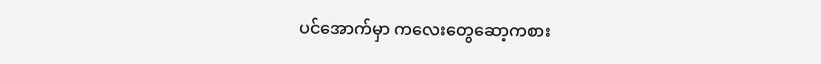ပင်အောက်မှာ ကလေးတွေဆော့ကစား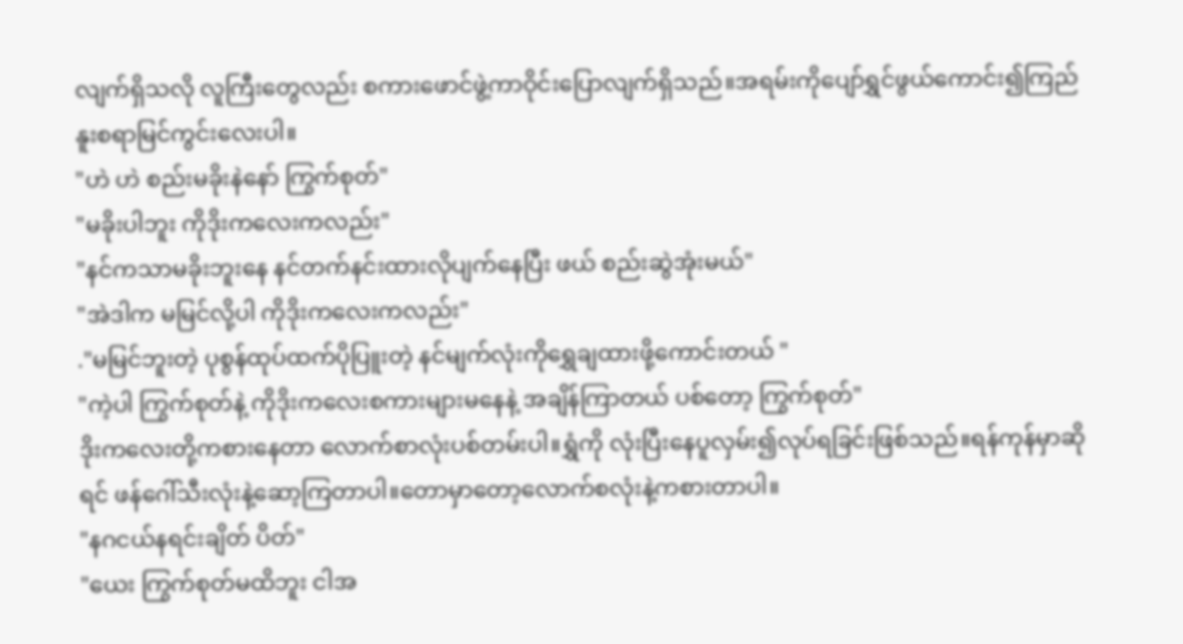လျက်ရှိသလို လူကြီးတွေလည်း စကားဖောင်ဖွဲ့ကာဝိုင်းပြောလျက်ရှိသည်။အရမ်းကိုပျော်ရွှင်ဖွယ်ကောင်း၍ကြည်နူးစရာမြင်ကွင်းလေးပါ။
"ဟဲ ဟဲ စည်းမခိုးနဲနော် ကြွက်စုတ်"
"မခိုးပါဘူး ကိုဒိုးကလေးကလည်း"
"နင်ကသာမခိုးဘူးနေ နင်တက်နင်းထားလိုပျက်နေပြီး ဖယ် စည်းဆွဲအုံးမယ်"
"အဲဒါက မမြင်လို့ပါ ကိုဒိုးကလေးကလည်း"
."မမြင်ဘူးတဲ့ ပုစွန်ထုပ်ထက်ပိုပြူးတဲ့ နင်မျက်လုံးကိုရွှေချထားဖို့ကောင်းတယ် "
"ကဲ့ပါ ကြွက်စုတ်နဲ့ ကိုဒိုးကလေးစကားများမနေနဲ့ အချိန်ကြာတယ် ပစ်တော့ ကြွက်စုတ်"
ဒိုးကလေးတို့ကစားနေတာ လောက်စာလုံးပစ်တမ်းပါ။ရွှံကို လုံးပြီးနေပူလှမ်း၍လုပ်ရခြင်းဖြစ်သည်။ရန်ကုန်မှာဆိုရင် ဖန်ဂေါ်သီးလုံးနဲ့ဆော့ကြတာပါ။တောမှာတော့လောက်စလုံးနဲ့ကစားတာပါ။
"နဂငယ်နရင်းချိတ် ပိတ်"
"ယေး ကြွက်စုတ်မထိဘူး ငါအ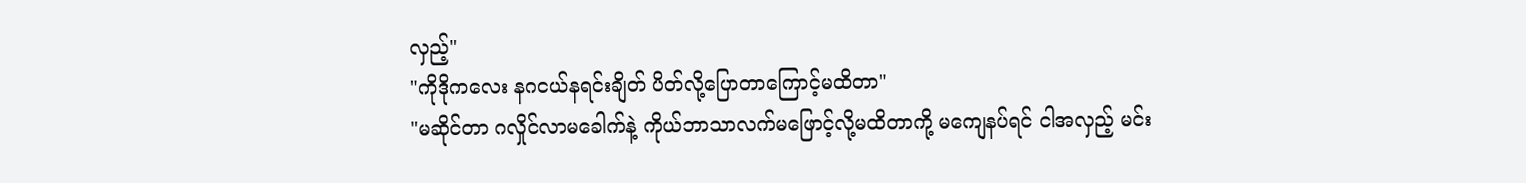လှည့်"
"ကိုဒိုကလေး နဂငယ်နရင်းချိတ် ပိတ်လို့ပြောတာကြောင့်မထိတာ"
"မဆိုင်တာ ဂလှိုင်လာမခေါက်နဲ့ ကိုယ်ဘာသာလက်မဖြောင့်လို့မထိတာကို့ မကျေနပ်ရင် ငါအလှည့် မင်း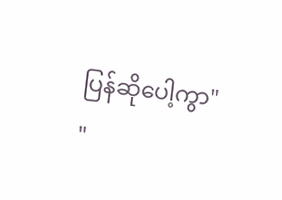ပြန်ဆိုပေါ့ကွာ"
"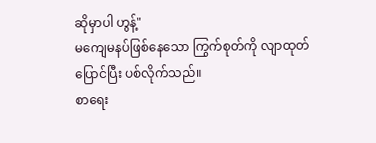ဆိုမှာပါ ဟွန့်"
မကျေမနပ်ဖြစ်နေသော ကြွက်စုတ်ကို လျာထုတ်ပြောင်ပြီး ပစ်လိုက်သည်။
စာရေး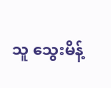သူ သွေးမိန့်